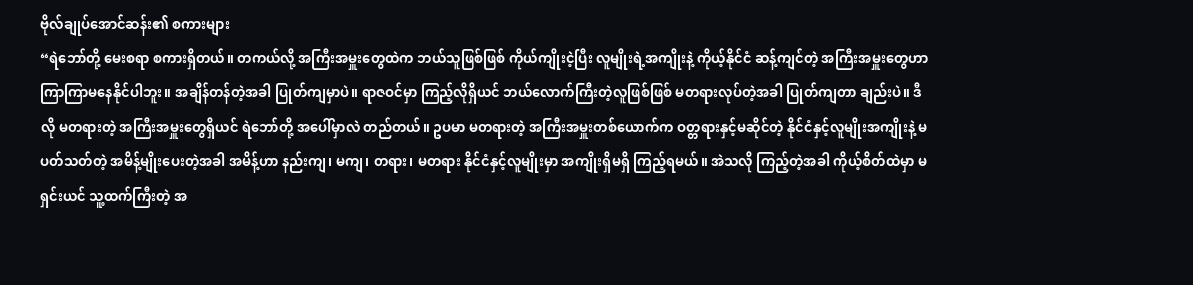ဗိုလ်ချုပ်အောင်ဆန်း၏ စကားများ
“ရဲဘော်တို့ မေးစရာ စကားရှိတယ်။ တကယ်လို့ အကြီးအမှူးတွေထဲက ဘယ်သူဖြစ်ဖြစ် ကိုယ်ကျိုးငဲ့ပြီး လူမျိုးရဲ့အကျိုးနဲ့ ကိုယ့်နိုင်ငံ ဆန့်ကျင်တဲ့ အကြီးအမှူးတွေဟာ ကြာကြာမနေနိုင်ပါဘူး။ အချိန်တန်တဲ့အခါ ပြုတ်ကျမှာပဲ။ ရာဇဝင်မှာ ကြည့်လိုရှိယင် ဘယ်လောက်ကြီးတဲ့လူဖြစ်ဖြစ် မတရားလုပ်တဲ့အခါ ပြုတ်ကျတာ ချည်းပဲ။ ဒီလို မတရားတဲ့ အကြီးအမှူးတွေရှိယင် ရဲဘော်တို့ အပေါ်မှာလဲ တည်တယ်။ ဥပမာ မတရားတဲ့ အကြီးအမှူးတစ်ယောက်က ဝတ္တရားနှင့်မဆိုင်တဲ့ နိုင်ငံနှင့်လူမျိုးအကျိုးနဲ့ မပတ်သတ်တဲ့ အမိန့်မျိုးပေးတဲ့အခါ အမိန့်ဟာ နည်းကျ၊ မကျ၊ တရား၊ မတရား နိုင်ငံနှင့်လူမျိုးမှာ အကျိုးရှိမရှိ ကြည့်ရမယ်။ အဲသလို ကြည့်တဲ့အခါ ကိုယ့်စိတ်ထဲမှာ မရှင်းယင် သူ့ထက်ကြီးတဲ့ အ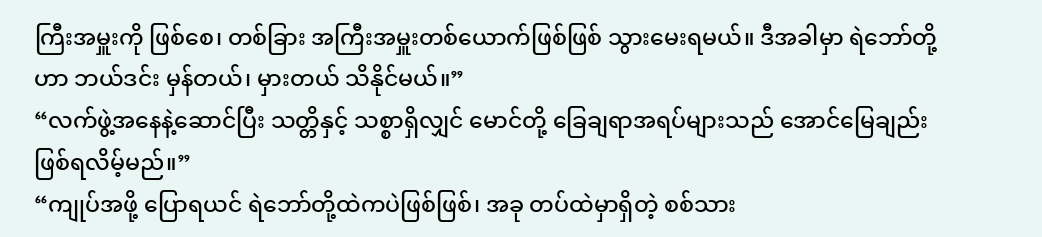ကြီးအမှူးကို ဖြစ်စေ၊ တစ်ခြား အကြီးအမှူးတစ်ယောက်ဖြစ်ဖြစ် သွားမေးရမယ်။ ဒီအခါမှာ ရဲဘော်တို့ဟာ ဘယ်ဒင်း မှန်တယ်၊ မှားတယ် သိနိုင်မယ်။”
“လက်ဖွဲ့အနေနဲ့ဆောင်ပြီး သတ္တိနှင့် သစ္စာရှိလျှင် မောင်တို့ ခြေချရာအရပ်များသည် အောင်မြေချည်း ဖြစ်ရလိမ့်မည်။”
“ကျုပ်အဖို့ ပြောရယင် ရဲဘော်တို့ထဲကပဲဖြစ်ဖြစ်၊ အခု တပ်ထဲမှာရှိတဲ့ စစ်သား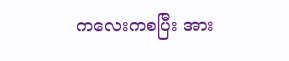ကလေးကစပြီး အား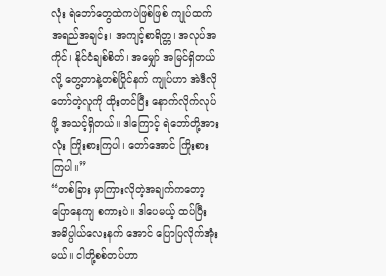လုံး ရဲဘော်တွေထဲကပဲဖြစ်ဖြစ် ကျုပ်ထက် အရည်အချင်း၊ အကျင့်စာရိတ္တ၊ အလုပ်အကိုင်၊ နိုင်ငံချစ်စိတ်၊ အမျှော် အမြင်ရှိတယ်လို့ တွေ့တာနဲ့တစ်ပြိုင်နက် ကျုပ်ဟာ အဲဒီလို တော်တဲ့လူကို ထိုးတင်ပြီး နောက်လိုက်လုပ်ဖို့ အသင့်ရှိတယ်။ ဒါကြောင့် ရဲဘော်တို့အားလုံး ကြိုးစားကြပါ၊ တော်အောင် ကြိုးစားကြပါ။”
“တစ်ခြား မှာကြားလိုတဲ့အချက်ကတော့ ပြောနေကျ စကားပဲ။ ဒါပေမယ့် ထပ်ပြီး အဓိပ္ပါယ်လေးနက် အောင် ပြောပြလိုက်အုံးမယ်။ ငါတို့စစ်တပ်ဟာ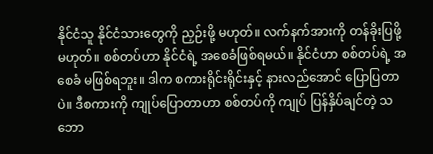နိုင်ငံသူ နိုင်ငံသားတွေကို ညှဉ်းဖို့ မဟုတ်။ လက်နက်အားကို တန်ခိုးပြဖို့ မဟုတ်။ စစ်တပ်ဟာ နိုင်ငံရဲ့ အစေခံဖြစ်ရမယ်။ နိုင်ငံဟာ စစ်တပ်ရဲ့ အစေခံ မဖြစ်ရဘူး။ ဒါက စကားရိုင်းရိုင်းနှင့် နားလည်အောင် ပြောပြတာပဲ။ ဒီစကားကို ကျုပ်ပြောတာဟာ စစ်တပ်ကို ကျုပ် ပြန်နှိပ်ချင်တဲ့ သဘော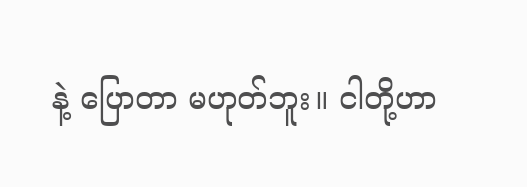နဲ့ ပြောတာ မဟုတ်ဘူး။ ငါတို့ဟာ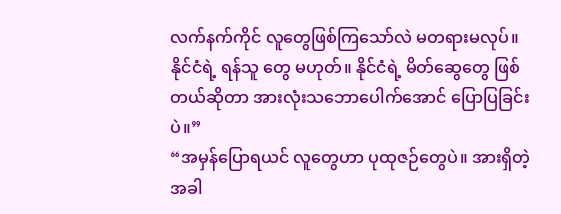လက်နက်ကိုင် လူတွေဖြစ်ကြသော်လဲ မတရားမလုပ်။ နိုင်ငံရဲ့ ရန်သူ တွေ မဟုတ်။ နိုင်ငံရဲ့ မိတ်ဆွေတွေ ဖြစ်တယ်ဆိုတာ အားလုံးသဘောပေါက်အောင် ပြောပြခြင်းပဲ။”
“အမှန်ပြောရယင် လူတွေဟာ ပုထုဇဉ်တွေပဲ။ အားရှိတဲ့အခါ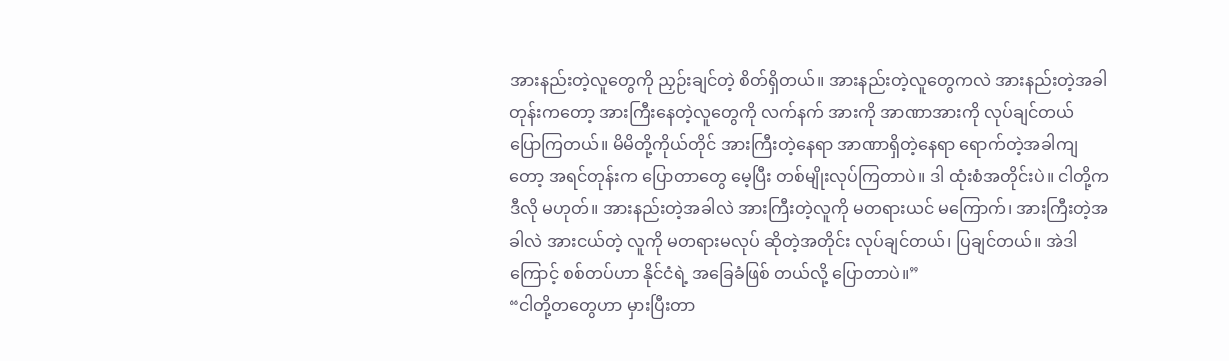အားနည်းတဲ့လူတွေကို ညှဉ်းချင်တဲ့ စိတ်ရှိတယ်။ အားနည်းတဲ့လူတွေကလဲ အားနည်းတဲ့အခါတုန်းကတော့ အားကြီးနေတဲ့လူတွေကို လက်နက် အားကို အာဏာအားကို လုပ်ချင်တယ် ပြောကြတယ်။ မိမိတို့ကိုယ်တိုင် အားကြီးတဲ့နေရာ အာဏာရှိတဲ့နေရာ ရောက်တဲ့အခါကျတော့ အရင်တုန်းက ပြောတာတွေ မေ့ပြီး တစ်မျိုးလုပ်ကြတာပဲ။ ဒါ ထုံးစံအတိုင်းပဲ။ ငါတို့က ဒီလို မဟုတ်။ အားနည်းတဲ့အခါလဲ အားကြီးတဲ့လူကို မတရားယင် မကြောက်၊ အားကြီးတဲ့အခါလဲ အားငယ်တဲ့ လူကို မတရားမလုပ် ဆိုတဲ့အတိုင်း လုပ်ချင်တယ်၊ ပြချင်တယ်။ အဲဒါကြောင့် စစ်တပ်ဟာ နိုင်ငံရဲ့ အခြေခံဖြစ် တယ်လို့ ပြောတာပဲ။”
“ငါတို့တတွေဟာ မှားပြီးတာ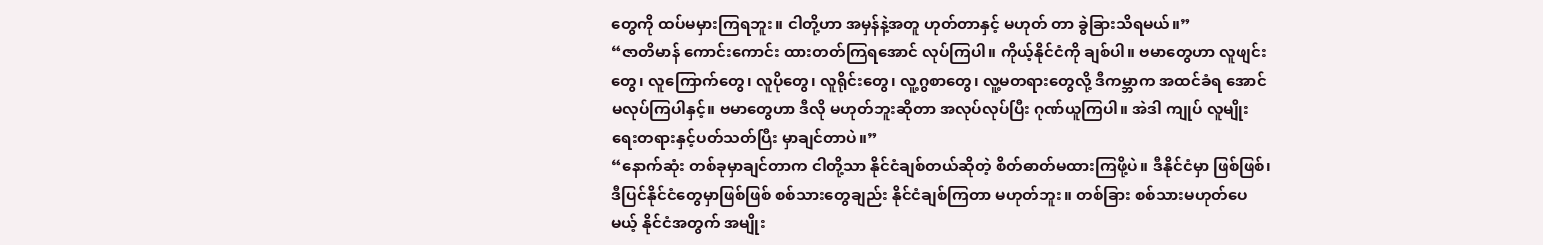တွေကို ထပ်မမှားကြရဘူး။ ငါတို့ဟာ အမှန်နဲ့အတူ ဟုတ်တာနှင့် မဟုတ် တာ ခွဲခြားသိရမယ်။”
“ဇာတိမာန် ကောင်းကောင်း ထားတတ်ကြရအောင် လုပ်ကြပါ။ ကိုယ့်နိုင်ငံကို ချစ်ပါ။ ဗမာတွေဟာ လူဖျင်းတွေ၊ လူကြောက်တွေ၊ လူပိုတွေ၊ လူရိုင်းတွေ၊ လူ့ဂွစာတွေ၊ လူ့မတရားတွေလို့ ဒီကမ္ဘာက အထင်ခံရ အောင် မလုပ်ကြပါနှင့်။ ဗမာတွေဟာ ဒီလို မဟုတ်ဘူးဆိုတာ အလုပ်လုပ်ပြီး ဂုဏ်ယူကြပါ။ အဲဒါ ကျုပ် လူမျိုး ရေးတရားနှင့်ပတ်သတ်ပြီး မှာချင်တာပဲ။”
“နောက်ဆုံး တစ်ခုမှာချင်တာက ငါတို့သာ နိုင်ငံချစ်တယ်ဆိုတဲ့ စိတ်ဓာတ်မထားကြဖို့ပဲ။ ဒီနိုင်ငံမှာ ဖြစ်ဖြစ်၊ ဒီပြင်နိုင်ငံတွေမှာဖြစ်ဖြစ် စစ်သားတွေချည်း နိုင်ငံချစ်ကြတာ မဟုတ်ဘူး။ တစ်ခြား စစ်သားမဟုတ်ပေ မယ့် နိုင်ငံအတွက် အမျိုး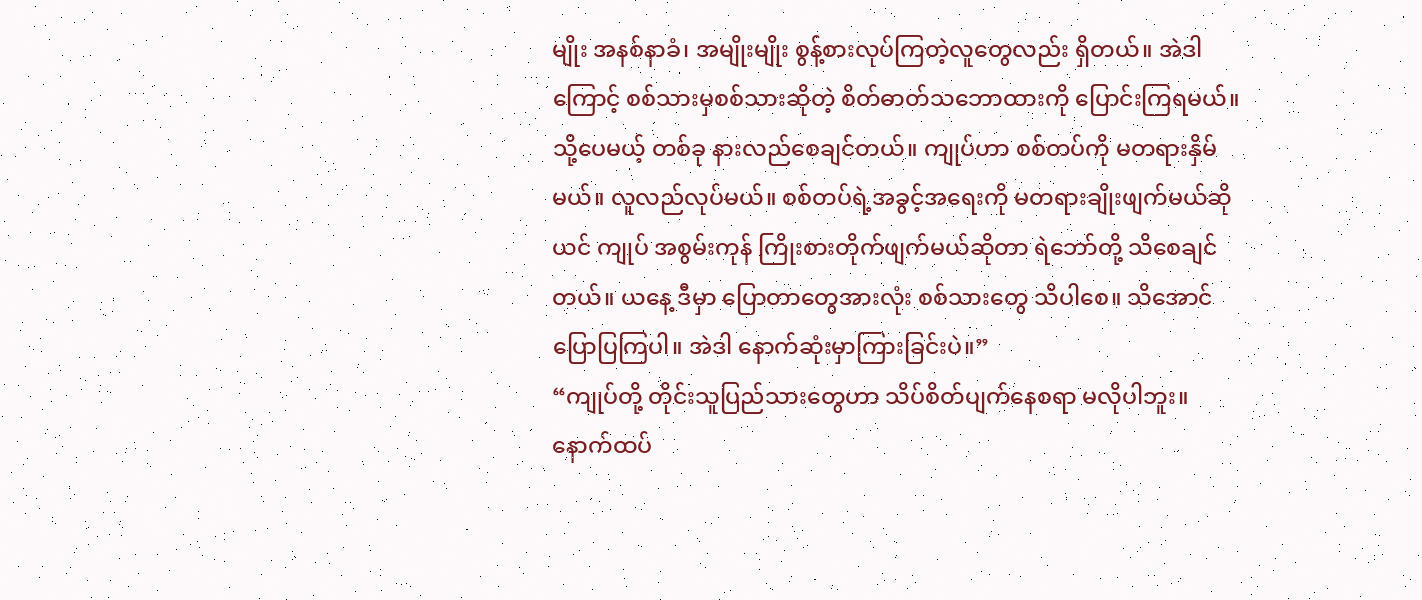မျိုး အနစ်နာခံ၊ အမျိုးမျိုး စွန့်စားလုပ်ကြတဲ့လူတွေလည်း ရှိတယ်။ အဲဒါကြောင့် စစ်သားမှစစ်သားဆိုတဲ့ စိတ်ဓာတ်သဘောထားကို ပြောင်းကြရမယ်။ သို့ပေမယ့် တစ်ခု နားလည်စေချင်တယ်။ ကျုပ်ဟာ စစ်တပ်ကို မတရားနှိမ်မယ်။ လူလည်လုပ်မယ်။ စစ်တပ်ရဲ့အခွင့်အရေးကို မတရားချိုးဖျက်မယ်ဆိုယင် ကျုပ် အစွမ်းကုန် ကြိုးစားတိုက်ဖျက်မယ်ဆိုတာ ရဲဘော်တို့ သိစေချင်တယ်။ ယနေ့ ဒီမှာ ပြောတာတွေအားလုံး စစ်သားတွေ သိပါစေ။ သိအောင် ပြောပြကြပါ။ အဲဒါ နောက်ဆုံးမှာကြားခြင်းပဲ။”
“ကျုပ်တို့ တိုင်းသူပြည်သားတွေဟာ သိပ်စိတ်ပျက်နေစရာ မလိုပါဘူး။ နောက်ထပ်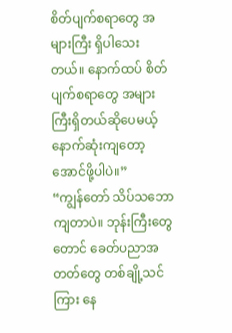စိတ်ပျက်စရာတွေ အများကြီး ရှိပါသေးတယ်။ နောက်ထပ် စိတ်ပျက်စရာတွေ အများကြီးရှိတယ်ဆိုပေမယ့် နောက်ဆုံးကျတော့ အောင်ဖို့ပါပဲ။”
“ကျွန်တော် သိပ်သဘောကျတာပဲ။ ဘုန်းကြီးတွေတောင် ခေတ်ပညာအတတ်တွေ တစ်ချို့သင်ကြား နေ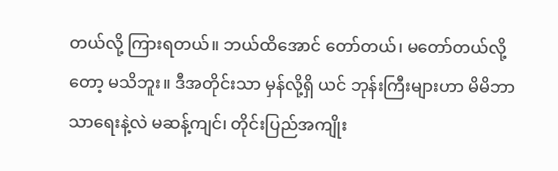တယ်လို့ ကြားရတယ်။ ဘယ်ထိအောင် တော်တယ်၊ မတော်တယ်လို့တော့ မသိဘူး။ ဒီအတိုင်းသာ မှန်လို့ရှိ ယင် ဘုန်းကြီးများဟာ မိမိဘာသာရေးနဲ့လဲ မဆန့်ကျင်၊ တိုင်းပြည်အကျိုး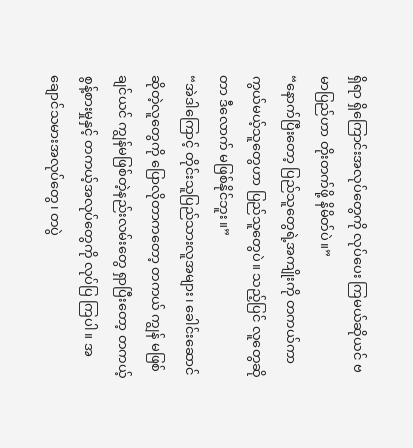ရှိရာ ရှိကြောင်းအလုပ်တွေကို လုပ်ပေး ကြမယ်ဆိုယင် ဗမာပြည်ဟာ တိုးတက်ဖို့ နိမိတ်ပဲ။”
“နောက်ပြီးတော့ ပြည်သူတွေရဲ့အကျိုးကို တကယ်ကာကွယ်မယ့်သူတွေဟာ ပြည်သူတွေပဲ။ သည့်ပြင် လူတွေဆိုတာ ဒီလောက် မဖြစ်နိုင်ဘူး။”
“အဲဒါကြောင့် တိုင်းသူပြည်သားလူအများ၊ ခေါင်းဆောင်ဆိုတဲ့လူတွေကို ပြောလိုတာကတော့ တကယ် ကျွန် မဖြစ်ချင်ယင် ကျွန်မဖြစ်တဲ့နည်းလမ်းတွေ ရှာပြီးတော့ တကယ့်စွန့်စားမှုနှင့် တကယ့်အလုပ်တွေကို လုပ်ပြ ကြပါ။ အချောင်သမားအလုပ်တွေ၊ တပွဲ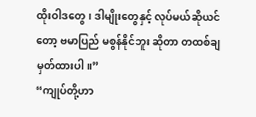ထိုးဝါဒတွေ၊ ဒါမျိုးတွေနှင့် လုပ်မယ်ဆိုယင်တော့ ဗမာပြည် မစွန်နိုင်ဘူး ဆိုတာ တထစ်ချမှတ်ထားပါ။”
“ကျုပ်တို့ဟာ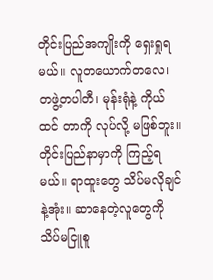တိုင်းပြည်အကျိုးကို ရှေးရှုရမယ်။ လူတယောက်တလေ၊ တဖွဲ့တပါတီ၊ မုန်းရုံနဲ့ ကိုယ်ထင် တာကို လုပ်လို့ မဖြစ်ဘူး။ တိုင်းပြည်နာမှာကို ကြည့်ရမယ်။ ရာထူးတွေ သိပ်မလိုချင်နဲ့အုံး။ ဆာနေတဲ့လူတွေကို သိပ်မငြူစူ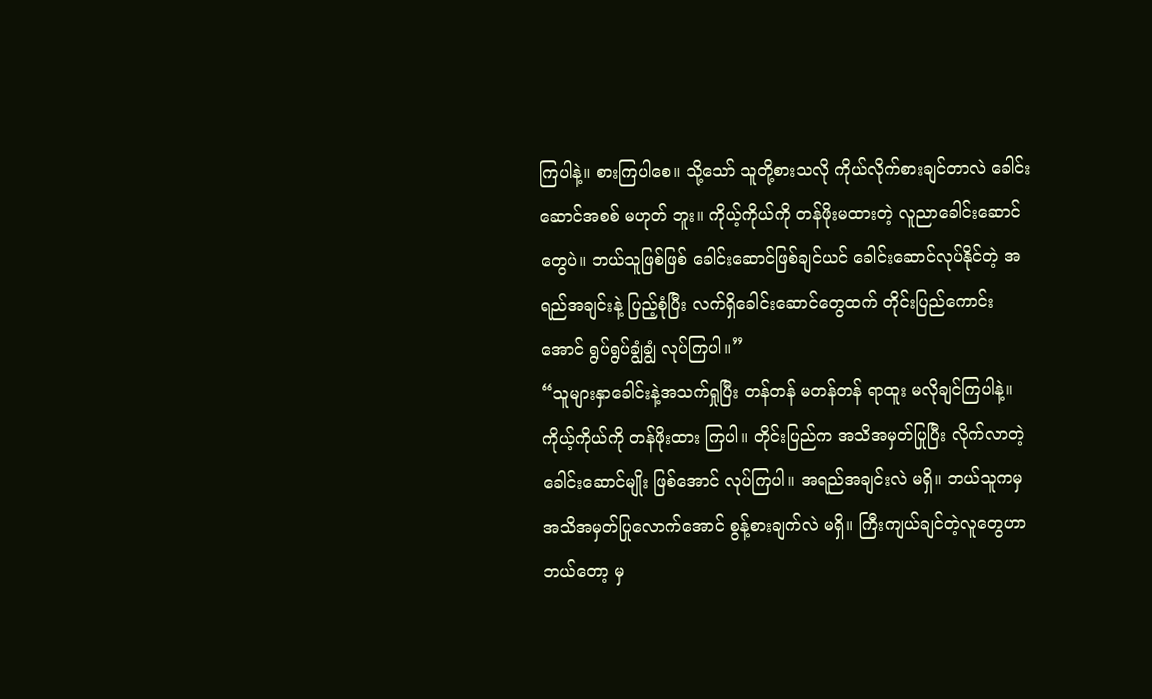ကြပါနဲ့။ စားကြပါစေ။ သို့သော် သူတို့စားသလို ကိုယ်လိုက်စားချင်တာလဲ ခေါင်းဆောင်အစစ် မဟုတ် ဘူး။ ကိုယ့်ကိုယ်ကို တန်ဖိုးမထားတဲ့ လူညာခေါင်းဆောင်တွေပဲ။ ဘယ်သူဖြစ်ဖြစ် ခေါင်းဆောင်ဖြစ်ချင်ယင် ခေါင်းဆောင်လုပ်နိုင်တဲ့ အရည်အချင်းနဲ့ ပြည့်စုံပြီး လက်ရှိခေါင်းဆောင်တွေထက် တိုင်းပြည်ကောင်းအောင် ရွပ်ရွပ်ချွံချွံ လုပ်ကြပါ။”
“သူများနှာခေါင်းနဲ့အသက်ရှုပြီး တန်တန် မတန်တန် ရာထူး မလိုချင်ကြပါနဲ့။ ကိုယ့်ကိုယ်ကို တန်ဖိုးထား ကြပါ။ တိုင်းပြည်က အသိအမှတ်ပြုပြီး လိုက်လာတဲ့ ခေါင်းဆောင်မျိုး ဖြစ်အောင် လုပ်ကြပါ။ အရည်အချင်းလဲ မရှိ။ ဘယ်သူကမှ အသိအမှတ်ပြုလောက်အောင် စွန့်စားချက်လဲ မရှိ။ ကြီးကျယ်ချင်တဲ့လူတွေဟာ ဘယ်တော့ မှ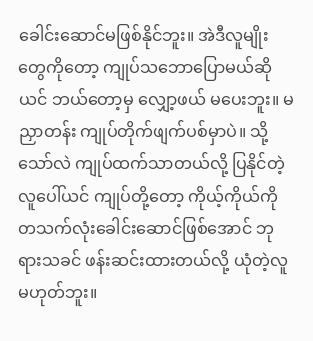ခေါင်းဆောင်မဖြစ်နိုင်ဘူး။ အဲဒီလူမျိုးတွေကိုတော့ ကျုပ်သဘောပြောမယ်ဆိုယင် ဘယ်တော့မှ လျှော့ဖယ် မပေးဘူး။ မညှာတန်း ကျုပ်တိုက်ဖျက်ပစ်မှာပဲ။ သို့သော်လဲ ကျုပ်ထက်သာတယ်လို့ ပြနိုင်တဲ့လူပေါ်ယင် ကျုပ်တို့တော့ ကိုယ့်ကိုယ်ကို တသက်လုံးခေါင်းဆောင်ဖြစ်အောင် ဘုရားသခင် ဖန်းဆင်းထားတယ်လို့ ယုံတဲ့လူ မဟုတ်ဘူး။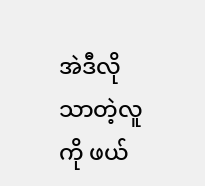အဲဒီလို သာတဲ့လူကို ဖယ်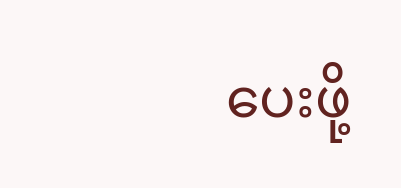ပေးဖို့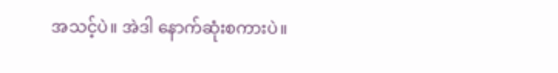အသင့်ပဲ။ အဲဒါ နောက်ဆုံးစကားပဲ။